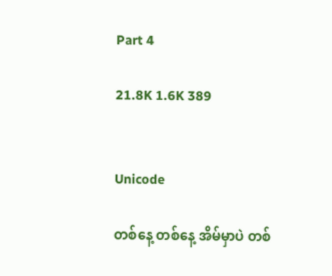Part 4

21.8K 1.6K 389


Unicode

တစ်နေ့ တစ်နေ့ အိမ်မှာပဲ တစ်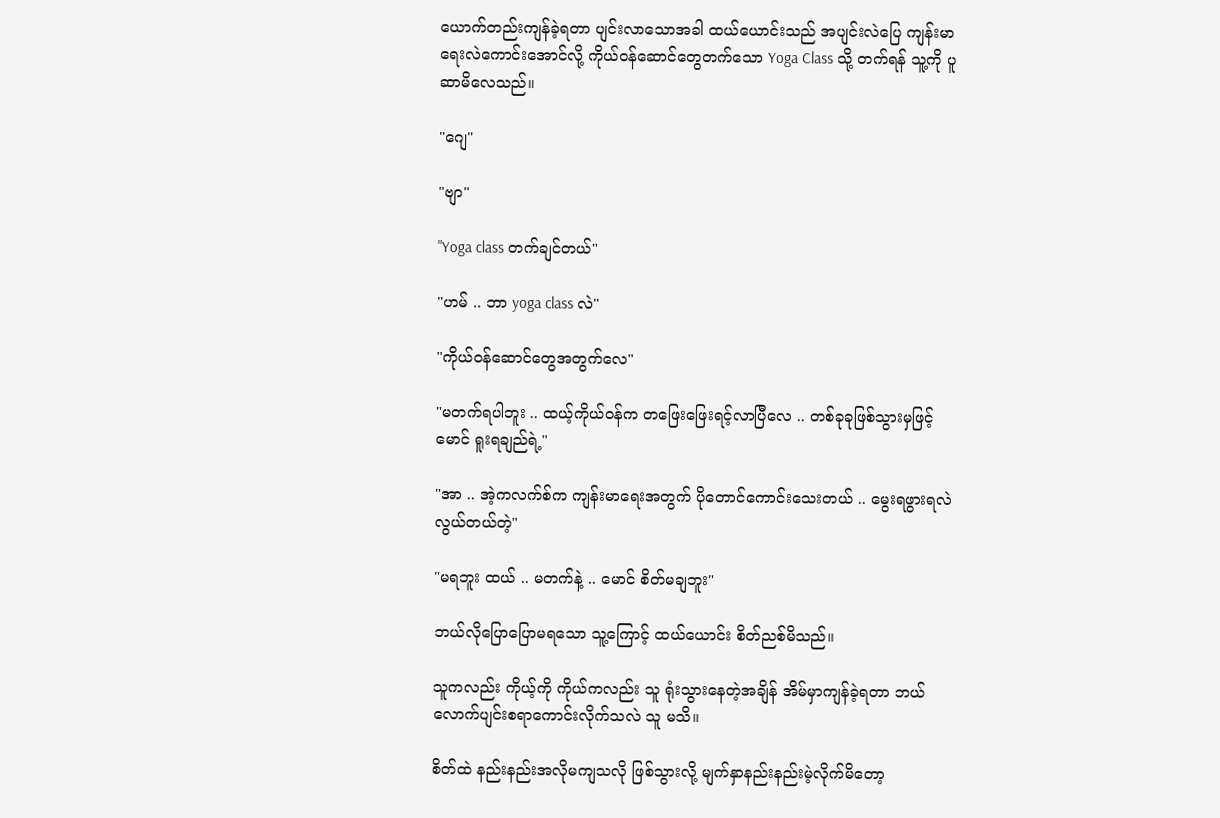ယောက်တည်းကျန်ခဲ့ရတာ ပျင်းလာသောအခါ ထယ်ယောင်းသည် အပျင်းလဲပြေ ကျန်းမာရေးလဲကောင်းအောင်လို့ ကိုယ်ဝန်ဆောင်တွေတက်သော Yoga Class သို့ တက်ရန် သူ့ကို ပူဆာမိလေသည်။

"ဂျေ"

"ဗျာ"

"Yoga class တက်ချင်တယ်"

"ဟမ် .. ဘာ yoga class လဲ"

"ကိုယ်ဝန်ဆောင်တွေအတွက်လေ"

"မတက်ရပါဘူး .. ထယ့်ကိုယ်ဝန်က တဖြေးဖြေးရင့်လာပြီလေ .. တစ်ခုခုဖြစ်သွားမှဖြင့် မောင် ရူးရချည်ရဲ့"

"အာ .. အဲ့ကလက်စ်က ကျန်းမာရေးအတွက် ပိုတောင်ကောင်းသေးတယ် .. မွေးရဖွားရလဲလွယ်တယ်တဲ့"

"မရဘူး ထယ် .. မတက်နဲ့ .. မောင် စိတ်မချဘူး"

ဘယ်လိုပြောပြောမရသော သူ့ကြောင့် ထယ်ယောင်း စိတ်ညစ်မိသည်။

သူကလည်း ကိုယ့်ကို ကိုယ်ကလည်း သူ ရုံးသွားနေတဲ့အချိန် အိမ်မှာကျန်ခဲ့ရတာ ဘယ်လောက်ပျင်းစရာကောင်းလိုက်သလဲ သူ မသိ။

စိတ်ထဲ နည်းနည်းအလိုမကျသလို ဖြစ်သွားလို့ မျက်နှာနည်းနည်းမဲ့လိုက်မိတော့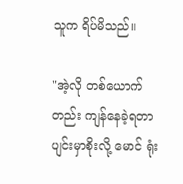သူက ရိပ်မိသည်။

"အဲ့လို တစ်ယောက်တည်း ကျန်နေခဲ့ရတာ ပျင်းမှာစိုးလို့ မောင် ရုံး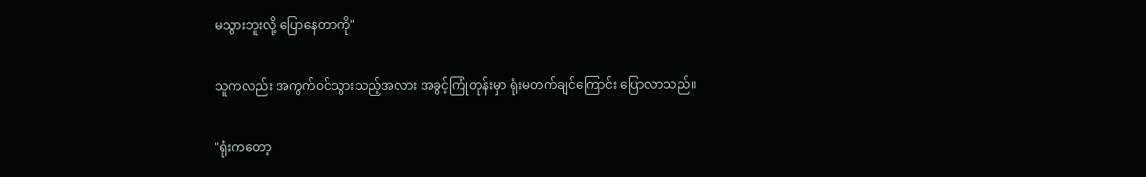မသွားဘူးလို့ ပြောနေတာကို"

သူကလည်း အကွက်ဝင်သွားသည့်အလား အခွင့်ကြုံတုန်းမှာ ရုံးမတက်ချင်ကြောင်း ပြောလာသည်။

"ရုံးကတော့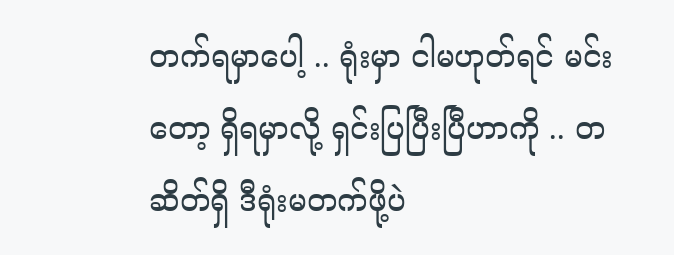တက်ရမှာပေါ့ .. ရုံးမှာ ငါမဟုတ်ရင် မင်းတော့ ရှိရမှာလို့ ရှင်းပြပြီးပြီဟာကို .. တဆိတ်ရှိ ဒီရုံးမတက်ဖို့ပဲ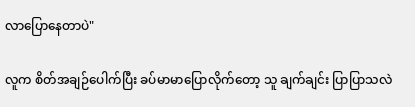လာပြောနေတာပဲ"

လူက စိတ်အချဉ်ပေါက်ပြီး ခပ်မာမာပြောလိုက်တော့ သူ ချက်ချင်း ပြာပြာသလဲ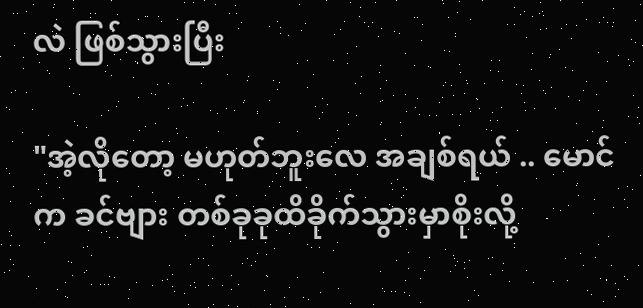လဲ ဖြစ်သွားပြီး

"အဲ့လိုတော့ မဟုတ်ဘူးလေ အချစ်ရယ် .. မောင်က ခင်ဗျား တစ်ခုခုထိခိုက်သွားမှာစိုးလို့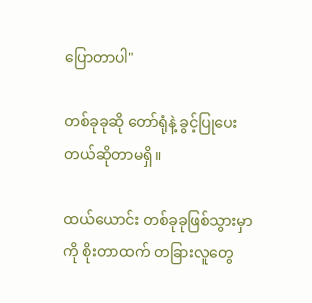ပြောတာပါ"

တစ်ခုခုဆို တော်ရုံနဲ့ ခွင့်ပြုပေးတယ်ဆိုတာမရှိ။

ထယ်ယောင်း တစ်ခုခုဖြစ်သွားမှာကို စိုးတာထက် တခြားလူတွေ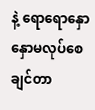နဲ့ ရောရောနှောနှောမလုပ်စေချင်တာ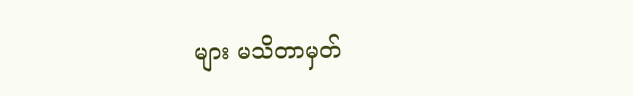များ မသိတာမှတ်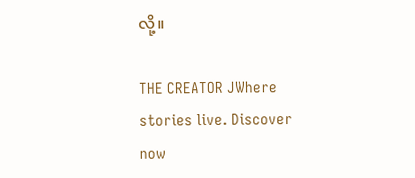လို့။

THE CREATOR JWhere stories live. Discover now